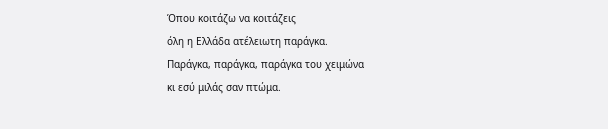Όπου κοιτάζω να κοιτάζεις
όλη η Ελλάδα ατέλειωτη παράγκα.
Παράγκα, παράγκα, παράγκα του χειμώνα
κι εσύ μιλάς σαν πτώμα.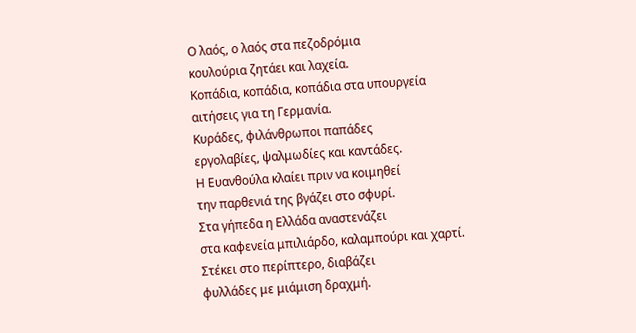Ο λαός, ο λαός στα πεζοδρόμια
κουλούρια ζητάει και λαχεία.
Κοπάδια, κοπάδια, κοπάδια στα υπουργεία
αιτήσεις για τη Γερμανία.
Κυράδες, φιλάνθρωποι παπάδες
εργολαβίες, ψαλμωδίες και καντάδες.
Η Ευανθούλα κλαίει πριν να κοιμηθεί
την παρθενιά της βγάζει στο σφυρί.
Στα γήπεδα η Ελλάδα αναστενάζει
στα καφενεία μπιλιάρδο, καλαμπούρι και χαρτί.
Στέκει στο περίπτερο, διαβάζει
φυλλάδες με μιάμιση δραχμή.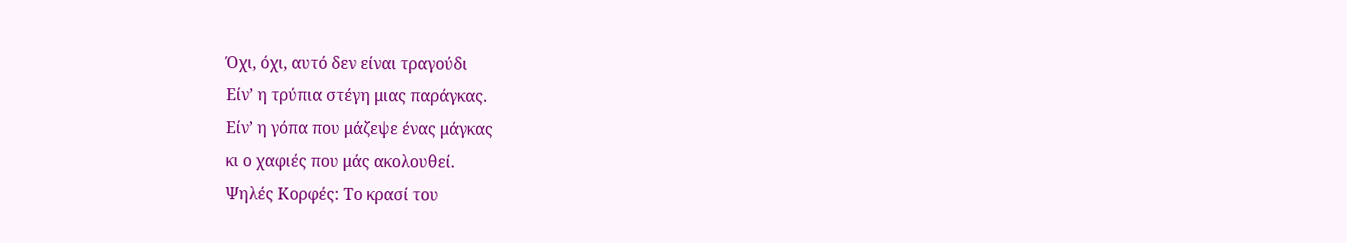Όχι, όχι, αυτό δεν είναι τραγούδι
Είν’ η τρύπια στέγη μιας παράγκας.
Είν’ η γόπα που μάζεψε ένας μάγκας
κι ο χαφιές που μάς ακολουθεί.
Ψηλές Κορφές: Το κρασί του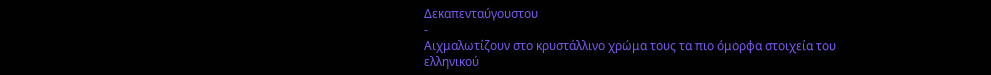Δεκαπενταύγουστου
-
Αιχμαλωτίζουν στο κρυστάλλινο χρώμα τους τα πιο όμορφα στοιχεία του
ελληνικού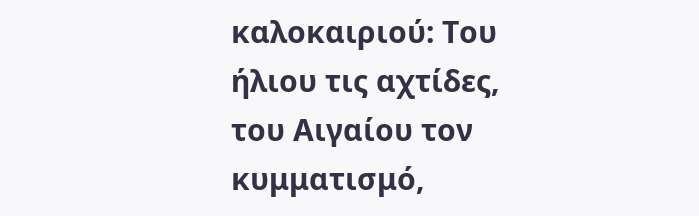καλοκαιριού: Του ήλιου τις αχτίδες, του Αιγαίου τον κυμματισμό,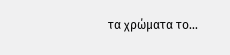τα χρώματα το...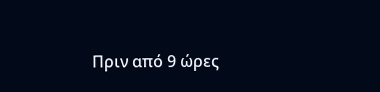Πριν από 9 ώρες